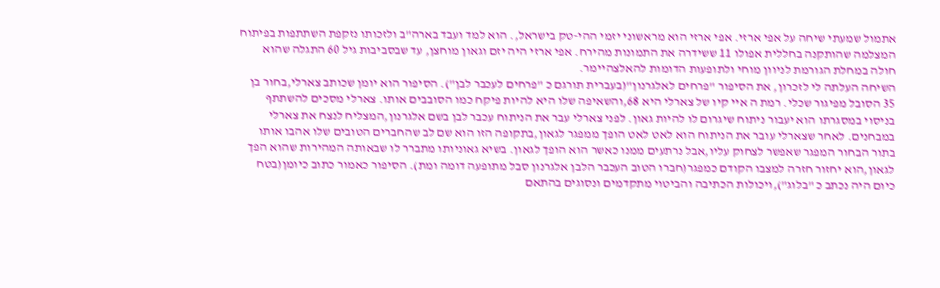אתמול שמעתי שיחה על אפי ארזי. אפי ארזי הוא מראשוני יזמי ההי-טק בישראל,. הוא למד ועבד בארה"ב ולזכותו נזקפת השתתפות בפיתוח המצלמה שהותקנה בחללית אפולו 11 ששידרה את התמונות מהירח. אפי ארזי היה יזם וגאון מוחצן, עד שבסביבות גיל 60 התגלה שהוא חולה במחלת הגורמת לניוון מוחי ולתופעות הדומות להאלצהיימר.
השיחה העלתה לי לזכרון, את הסיפור "פרחים לאלגרנון"(בעברית תורגם כ "פרחים לעכבר לבן"). הסיפור הוא יומן שכותב צארלי,בחור בן 35 הסובל מפיגור שכלי. רמת ה איי קיו של צארלי היא 68,והשאיפה שלו היא להיות פיקח כמו הסובבים אותו. צארלי מסכים להשתתף בניסוי במסגרתו הוא יעבור ניתוח שיגרום לו להיות גאון. לפני צארלי עבר את הניתוח עכבר לבן בשם אלגרנון,המצליח לנצח את צארלי במבחנים. לאחר שצארלי עובר את הניתוח הוא לאט לאט הופך ממפגר לגאון,בתקופה הזו הוא שם לב שהחברים הטובים שלו אהבו אותו בתור הבחור המפגר שאפשר לצחוק עליו,אבל נרתעים ממנו כאשר הוא הופך לגאון. בשיא גאוניותו מתברר לו שבאותה המהירות שהוא הפך לגאון,הוא יחזור חזרה למצבו הקודם כמפגר(חברו הטוב העכבר הלבן אלגרנון סבל מתופעה דומה ומת). הסיפור כאמור כתוב כיומן(בטח כיום היה נכתב כ "בלוג"),ויכולות הכתיבה והביטוי מתקדמים ונסוגים בהתאם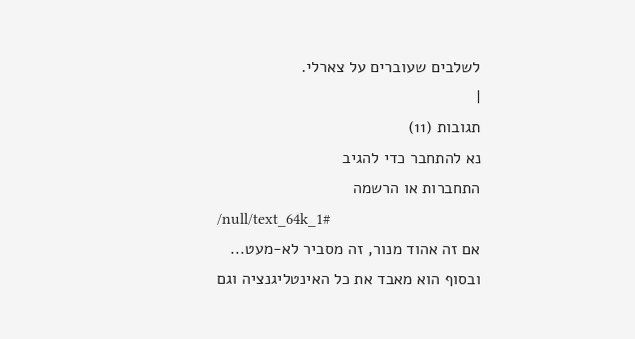לשלבים שעוברים על צארלי.
|
תגובות (11)
נא להתחבר כדי להגיב
התחברות או הרשמה
/null/text_64k_1#
אם זה אהוד מנור, זה מסביר לא-מעט...
ובסוף הוא מאבד את כל האינטליגנציה וגם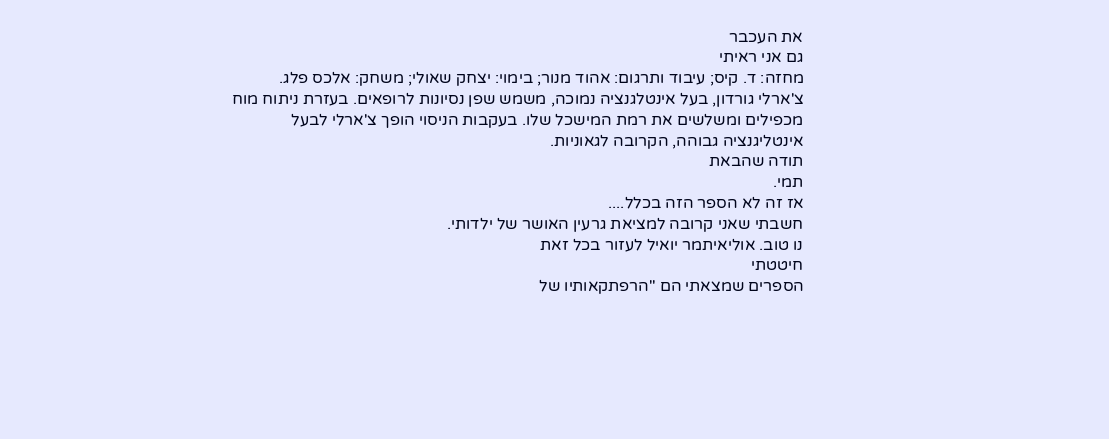את העכבר
גם אני ראיתי
מחזה: ד. קיס; עיבוד ותרגום: אהוד מנור; בימוי: יצחק שאולי; משחק: אלכס פלג.
צ'ארלי גורדון, בעל אינטלגנציה נמוכה, משמש שפן נסיונות לרופאים. בעזרת ניתוח מוח
מכפילים ומשלשים את רמת המישכל שלו. בעקבות הניסוי הופך צ'ארלי לבעל
אינטליגנציה גבוהה, הקרובה לגאוניות.
תודה שהבאת
תמי.
אז זה לא הספר הזה בכלל....
חשבתי שאני קרובה למציאת גרעין האושר של ילדותי.
נו טוב. אוליאיתמר יואיל לעזור בכל זאת
חיטטתי
הספרים שמצאתי הם "הרפתקאותיו של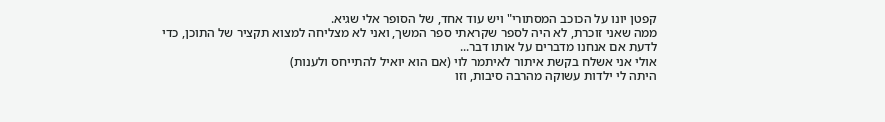קפטן יונו על הכוכב המסתורי" ויש עוד אחד, של הסופר אלי שגיא.
ממה שאני זוכרת, לא היה לספר שקראתי ספר המשך, ואני לא מצליחה למצוא תקציר של התוכן, כדי לדעת אם אנחנו מדברים על אותו דבר...
אולי אני אשלח בקשת איתור לאיתמר לוי (אם הוא יואיל להתייחס ולענות)
היתה לי ילדות עשוקה מהרבה סיבות, וזו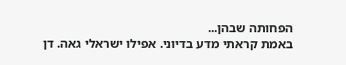הפחותה שבהן...
באמת קראתי מדע בדיוני. אפילו ישראלי גאה. דן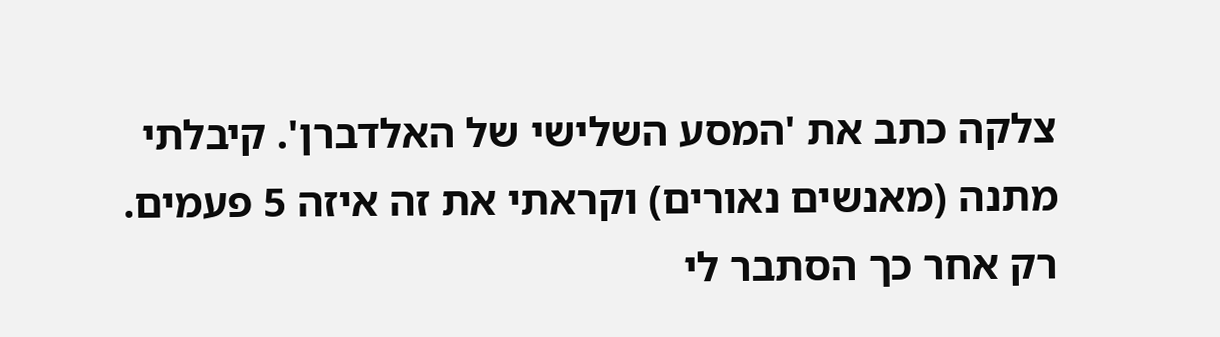צלקה כתב את 'המסע השלישי של האלדברן'. קיבלתי מתנה (מאנשים נאורים) וקראתי את זה איזה 5 פעמים. רק אחר כך הסתבר לי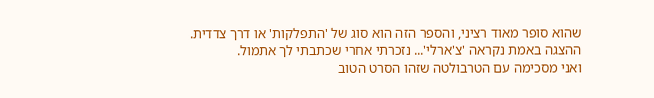שהוא סופר מאוד רציני, והספר הזה הוא סוג של 'התפלקות' או דרך צדדית.
ההצגה באמת נקראה 'צ'ארלי'... נזכרתי אחרי שכתבתי לך אתמול.
ואני מסכימה עם הטרבולטה שזהו הסרט הטוב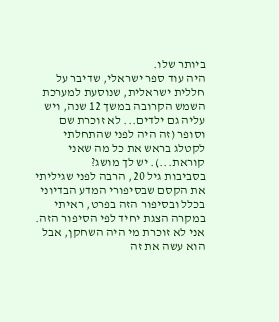ביותר שלו.
היה עוד ספר ישראלי, שדיבר על חללית ישראלית, שנוסעת למערכת השמש הקרובה במשך 12 שנה, ויש עליה גם ילדים... לא זוכרת שם וסופר (זה היה לפני שהתחלתי לקטלג בראש את כל מה שאני קוראת...). יש לך מושג?
בסביבות גיל 20, הרבה לפני שגיליתי את הקסם שבסיפורי המדע הבדיוני בכלל ובסיפור הזה בפרט, ראיתי במקרה הצגת יחיד לפי הסיפור הזה.
אני לא זוכרת מי היה השחקן, אבל הוא עשה את זה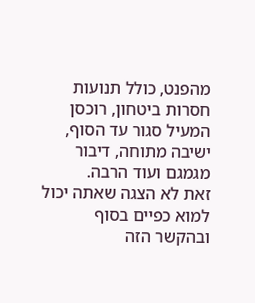מהפנט, כולל תנועות חסרות ביטחון, רוכסן המעיל סגור עד הסוף, ישיבה מתוחה, דיבור מגמגם ועוד הרבה.
זאת לא הצגה שאתה יכול למוא כפיים בסוף
ובהקשר הזה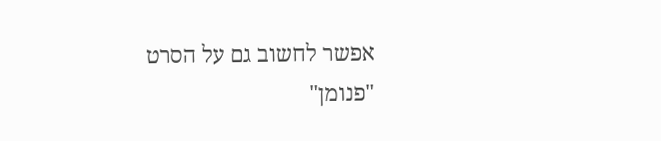אפשר לחשוב גם על הסרט "פנומן"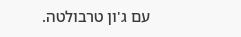עם ג'ון טרבולטה.